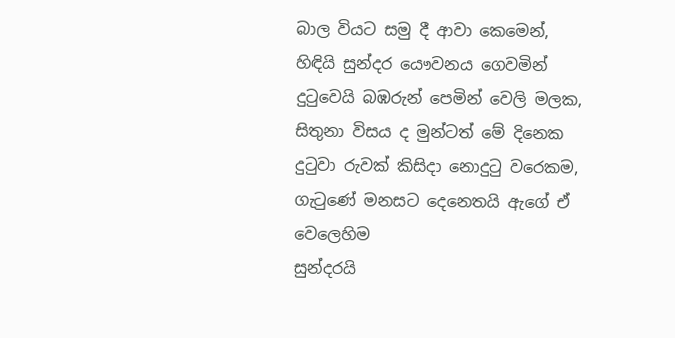බාල වියට සමු දී ආවා කෙමෙන්,
හිඳියි සුන්දර යෞවනය ගෙවමින්
දුටුවෙයි බඹරුන් පෙමින් වෙලි මලක,
සිතුනා විසය ද මුන්ටත් මේ දිනෙක
දුටුවා රුවක් කිසිදා නොදුටු වරෙකම,
ගැටුණේ මනසට දෙනෙතයි ඇගේ ඒ වෙලෙහිම
සුන්දරයි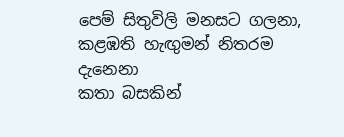පෙම් සිතුවිලි මනසට ගලනා,
කළඹති හැඟුමන් නිතරම දැනෙනා
කතා බසකින්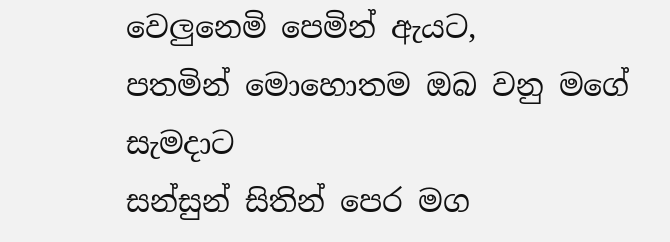වෙලුනෙමි පෙමින් ඇයට,
පතමින් මොහොතම ඔබ වනු මගේ සැමදාට
සන්සුන් සිතින් පෙර මග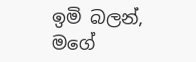ඉමි බලන්,
මගේ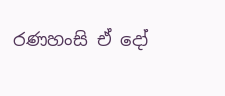රණහංසි ඒ දෝ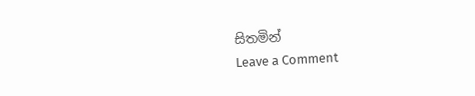සිතමින්
Leave a Comment